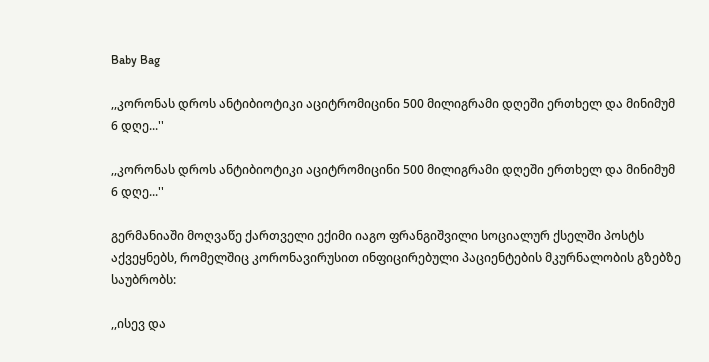Baby Bag

,,კორონას დროს ანტიბიოტიკი აციტრომიცინი 500 მილიგრამი დღეში ერთხელ და მინიმუმ 6 დღე...''

,,კორონას დროს ანტიბიოტიკი აციტრომიცინი 500 მილიგრამი დღეში ერთხელ და მინიმუმ 6 დღე...''

გერმანიაში მოღვაწე ქართველი ექიმი იაგო ფრანგიშვილი სოციალურ ქსელში პოსტს აქვეყნებს, რომელშიც კორონავირუსით ინფიცირებული პაციენტების მკურნალობის გზებზე საუბრობს:

,,ისევ და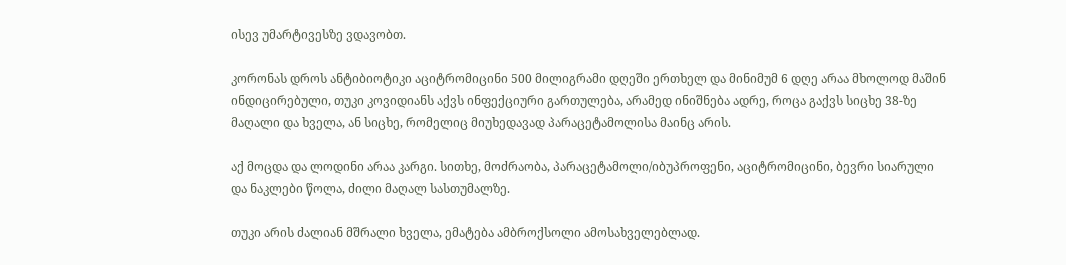ისევ უმარტივესზე ვდავობთ.

კორონას დროს ანტიბიოტიკი აციტრომიცინი 500 მილიგრამი დღეში ერთხელ და მინიმუმ 6 დღე არაა მხოლოდ მაშინ ინდიცირებული, თუკი კოვიდიანს აქვს ინფექციური გართულება, არამედ ინიშნება ადრე, როცა გაქვს სიცხე 38-ზე მაღალი და ხველა, ან სიცხე, რომელიც მიუხედავად პარაცეტამოლისა მაინც არის.

აქ მოცდა და ლოდინი არაა კარგი. სითხე, მოძრაობა, პარაცეტამოლი/იბუპროფენი, აციტრომიცინი, ბევრი სიარული და ნაკლები წოლა, ძილი მაღალ სასთუმალზე.

თუკი არის ძალიან მშრალი ხველა, ემატება ამბროქსოლი ამოსახველებლად.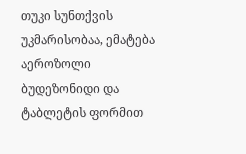თუკი სუნთქვის უკმარისობაა, ემატება აეროზოლი ბუდეზონიდი და ტაბლეტის ფორმით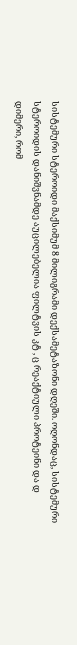სისტემური სტეროიდი მაქსიმუმ 8 მილიგრამი დექსამეტაზონი დღეში. ოღონდაც, სისტემური სტეროიდის დანიშვნამდე აუცილებელია ფილტვის კტ , ც რეაქტიული პროტეინი და დ დიმერი, რომ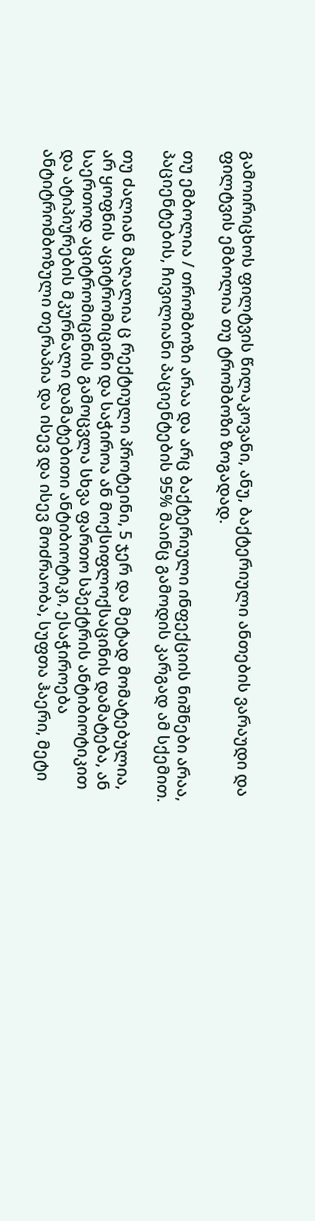გამოირიცხოს ფილტვის წილაკოვანი, ანუ, ბაქტერიული ანთების ვარაუდი და ფილტვის ემბოლია თუ ტრომბოზი ზოგადად.

თუ ემბოლია / თრომბოზი არაა და არც ბაქტერიული ინფექციის ნიშნები არაა, პაციენტების, ჩივილიანი პაციენტების 95% მაინც გამოდის კარგად ამ სქემით.

თუ ძალიან მაღალია ც რექტიული პროტეინი, 5 ჯერ და მეტად მომატებულია, არ ყოფნის აციტრომიცინი და საჭიროა ან მოქსიფლოქსაცინის დამატება, ან საერთოდ აციტრომიცინის გამოცვლა სხვა ფართო სპექტრის ანტიბიოტიკით და ატიპიურების მკურნალი დამატებითი ანტიბიოტიკი, ესაჭიროება ანტიტრომბოზული თერაპია და ისევ და ისევ მოძრაობა, სუფთა ჰაერი, მეტი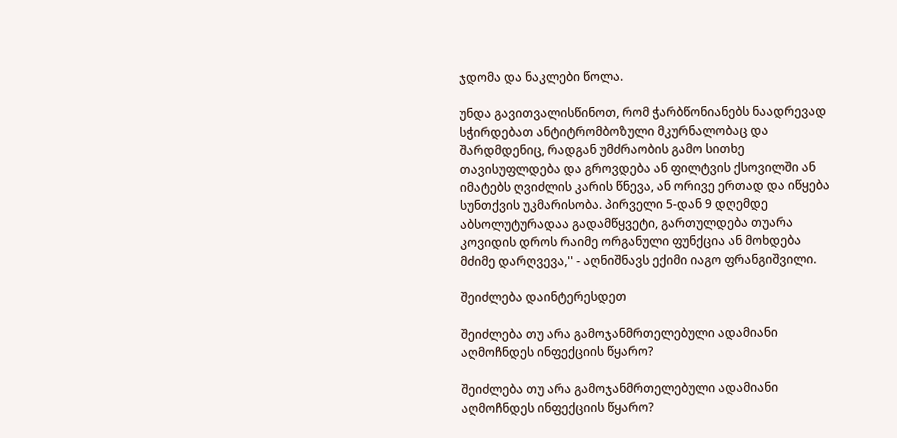ჯდომა და ნაკლები წოლა.

უნდა გავითვალისწინოთ, რომ ჭარბწონიანებს ნაადრევად სჭირდებათ ანტიტრომბოზული მკურნალობაც და შარდმდენიც, რადგან უმძრაობის გამო სითხე თავისუფლდება და გროვდება ან ფილტვის ქსოვილში ან იმატებს ღვიძლის კარის წნევა, ან ორივე ერთად და იწყება სუნთქვის უკმარისობა. პირველი 5-დან 9 დღემდე აბსოლუტურადაა გადამწყვეტი, გართულდება თუარა კოვიდის დროს რაიმე ორგანული ფუნქცია ან მოხდება მძიმე დარღვევა,'' - აღნიშნავს ექიმი იაგო ფრანგიშვილი.

შეიძლება დაინტერესდეთ

შეიძლება თუ არა გამოჯანმრთელებული ადამიანი აღმოჩნდეს ინფექციის წყარო?

შეიძლება თუ არა გამოჯანმრთელებული ადამიანი აღმოჩნდეს ინფექციის წყარო?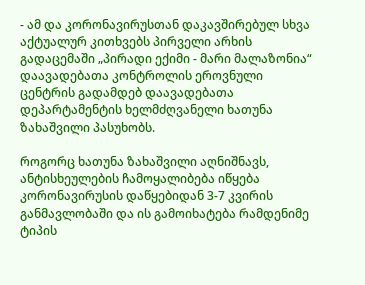- ამ და კორონავირუსთან დაკავშირებულ სხვა აქტუალურ კითხვებს პირველი არხის გადაცემაში „პირადი ექიმი - მარი მალაზონია“ დაავადებათა კონტროლის ეროვნული ცენტრის გადამდებ დაავადებათა დეპარტამენტის ხელმძღვანელი ხათუნა ზახაშვილი პასუხობს.

როგორც ხათუნა ზახაშვილი აღნიშნავს, ანტისხეულების ჩამოყალიბება იწყება კორონავირუსის დაწყებიდან 3-7 კვირის განმავლობაში და ის გამოიხატება რამდენიმე ტიპის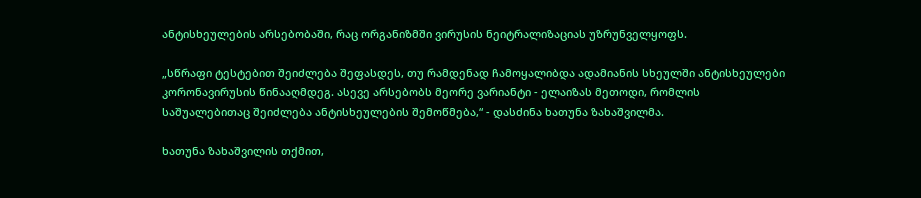ანტისხეულების არსებობაში, რაც ორგანიზმში ვირუსის ნეიტრალიზაციას უზრუნველყოფს.

„სწრაფი ტესტებით შეიძლება შეფასდეს, თუ რამდენად ჩამოყალიბდა ადამიანის სხეულში ანტისხეულები კორონავირუსის წინააღმდეგ. ასევე არსებობს მეორე ვარიანტი - ელაიზას მეთოდი, რომლის საშუალებითაც შეიძლება ანტისხეულების შემოწმება,“ - დასძინა ხათუნა ზახაშვილმა.

ხათუნა ზახაშვილის თქმით,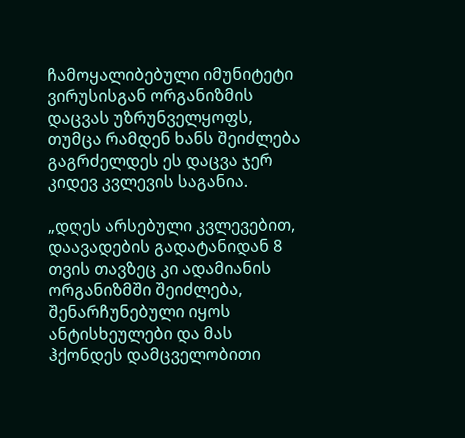ჩამოყალიბებული იმუნიტეტი ვირუსისგან ორგანიზმის დაცვას უზრუნველყოფს, თუმცა რამდენ ხანს შეიძლება გაგრძელდეს ეს დაცვა ჯერ კიდევ კვლევის საგანია.

„დღეს არსებული კვლევებით, დაავადების გადატანიდან 8 თვის თავზეც კი ადამიანის ორგანიზმში შეიძლება, შენარჩუნებული იყოს ანტისხეულები და მას ჰქონდეს დამცველობითი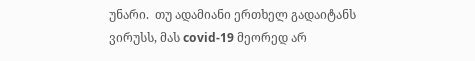უნარი.  თუ ადამიანი ერთხელ გადაიტანს ვირუსს, მას covid-19 მეორედ არ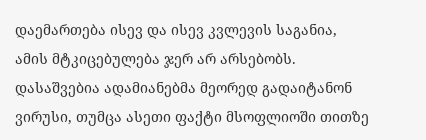დაემართება ისევ და ისევ კვლევის საგანია, ამის მტკიცებულება ჯერ არ არსებობს. დასაშვებია ადამიანებმა მეორედ გადაიტანონ ვირუსი, თუმცა ასეთი ფაქტი მსოფლიოში თითზე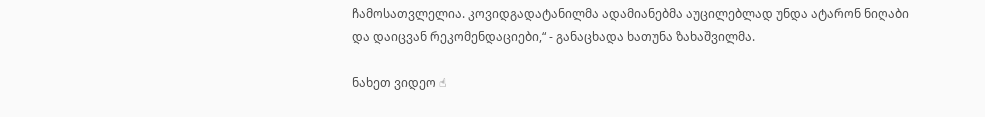ჩამოსათვლელია. კოვიდგადატანილმა ადამიანებმა აუცილებლად უნდა ატარონ ნიღაბი და დაიცვან რეკომენდაციები,“ - განაცხადა ხათუნა ზახაშვილმა.

ნახეთ ვიდეო ☝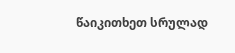წაიკითხეთ სრულად